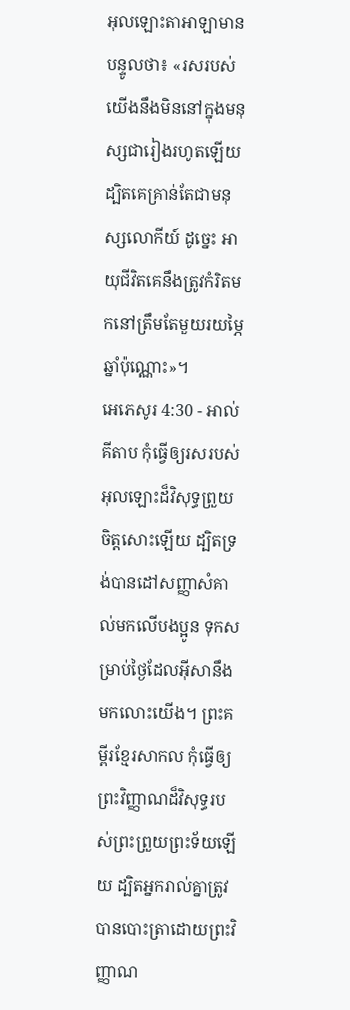អុលឡោះតាអាឡាមានបន្ទូលថា៖ «រសរបស់យើងនឹងមិននៅក្នុងមនុស្សជារៀងរហូតឡើយ ដ្បិតគេគ្រាន់តែជាមនុស្សលោកីយ៍ ដូច្នេះ អាយុជីវិតគេនឹងត្រូវកំរិតមកនៅត្រឹមតែមួយរយម្ភៃឆ្នាំប៉ុណ្ណោះ»។
អេភេសូរ 4:30 - អាល់គីតាប កុំធ្វើឲ្យរសរបស់អុលឡោះដ៏វិសុទ្ធព្រួយចិត្តសោះឡើយ ដ្បិតទ្រង់បានដៅសញ្ញាសំគាល់មកលើបងប្អូន ទុកសម្រាប់ថ្ងៃដែលអ៊ីសានឹងមកលោះយើង។ ព្រះគម្ពីរខ្មែរសាកល កុំធ្វើឲ្យព្រះវិញ្ញាណដ៏វិសុទ្ធរបស់ព្រះព្រួយព្រះទ័យឡើយ ដ្បិតអ្នករាល់គ្នាត្រូវបានបោះត្រាដោយព្រះវិញ្ញាណ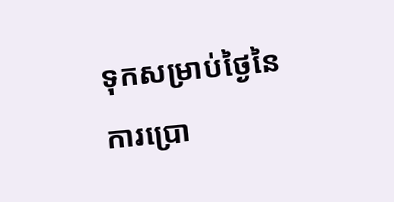ទុកសម្រាប់ថ្ងៃនៃការប្រោ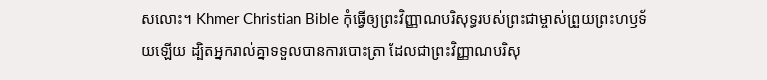សលោះ។ Khmer Christian Bible កុំធ្វើឲ្យព្រះវិញ្ញាណបរិសុទ្ធរបស់ព្រះជាម្ចាស់ព្រួយព្រះហឫទ័យឡើយ ដ្បិតអ្នករាល់គ្នាទទួលបានការបោះត្រា ដែលជាព្រះវិញ្ញាណបរិសុ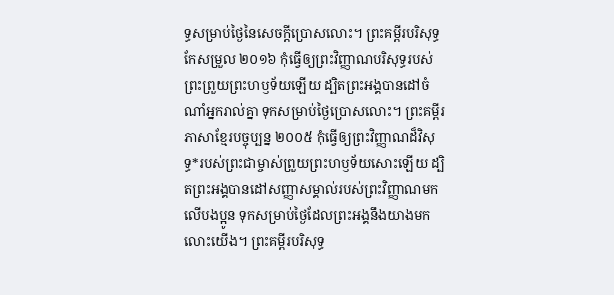ទ្ធសម្រាប់ថ្ងៃនៃសេចក្ដីប្រោសលោះ។ ព្រះគម្ពីរបរិសុទ្ធកែសម្រួល ២០១៦ កុំធ្វើឲ្យព្រះវិញ្ញាណបរិសុទ្ធរបស់ព្រះព្រួយព្រះហឫទ័យឡើយ ដ្បិតព្រះអង្គបានដៅចំណាំអ្នករាល់គ្នា ទុកសម្រាប់ថ្ងៃប្រោសលោះ។ ព្រះគម្ពីរភាសាខ្មែរបច្ចុប្បន្ន ២០០៥ កុំធ្វើឲ្យព្រះវិញ្ញាណដ៏វិសុទ្ធ*របស់ព្រះជាម្ចាស់ព្រួយព្រះហឫទ័យសោះឡើយ ដ្បិតព្រះអង្គបានដៅសញ្ញាសម្គាល់របស់ព្រះវិញ្ញាណមកលើបងប្អូន ទុកសម្រាប់ថ្ងៃដែលព្រះអង្គនឹងយាងមកលោះយើង។ ព្រះគម្ពីរបរិសុទ្ធ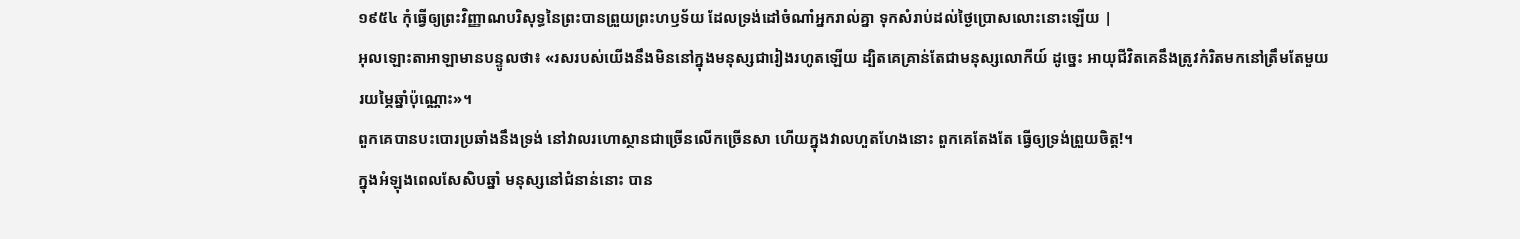១៩៥៤ កុំធ្វើឲ្យព្រះវិញ្ញាណបរិសុទ្ធនៃព្រះបានព្រួយព្រះហឫទ័យ ដែលទ្រង់ដៅចំណាំអ្នករាល់គ្នា ទុកសំរាប់ដល់ថ្ងៃប្រោសលោះនោះឡើយ |
អុលឡោះតាអាឡាមានបន្ទូលថា៖ «រសរបស់យើងនឹងមិននៅក្នុងមនុស្សជារៀងរហូតឡើយ ដ្បិតគេគ្រាន់តែជាមនុស្សលោកីយ៍ ដូច្នេះ អាយុជីវិតគេនឹងត្រូវកំរិតមកនៅត្រឹមតែមួយរយម្ភៃឆ្នាំប៉ុណ្ណោះ»។
ពួកគេបានបះបោរប្រឆាំងនឹងទ្រង់ នៅវាលរហោស្ថានជាច្រើនលើកច្រើនសា ហើយក្នុងវាលហួតហែងនោះ ពួកគេតែងតែ ធ្វើឲ្យទ្រង់ព្រួយចិត្ត!។
ក្នុងអំឡុងពេលសែសិបឆ្នាំ មនុស្សនៅជំនាន់នោះ បាន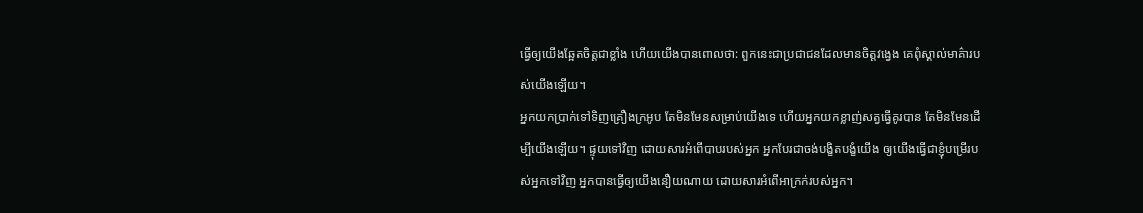ធ្វើឲ្យយើងឆ្អែតចិត្តជាខ្លាំង ហើយយើងបានពោលថា: ពួកនេះជាប្រជាជនដែលមានចិត្តវង្វេង គេពុំស្គាល់មាគ៌ារបស់យើងឡើយ។
អ្នកយកប្រាក់ទៅទិញគ្រឿងក្រអូប តែមិនមែនសម្រាប់យើងទេ ហើយអ្នកយកខ្លាញ់សត្វធ្វើគូរបាន តែមិនមែនដើម្បីយើងឡើយ។ ផ្ទុយទៅវិញ ដោយសារអំពើបាបរបស់អ្នក អ្នកបែរជាចង់បង្ខិតបង្ខំយើង ឲ្យយើងធ្វើជាខ្ញុំបម្រើរបស់អ្នកទៅវិញ អ្នកបានធ្វើឲ្យយើងនឿយណាយ ដោយសារអំពើអាក្រក់របស់អ្នក។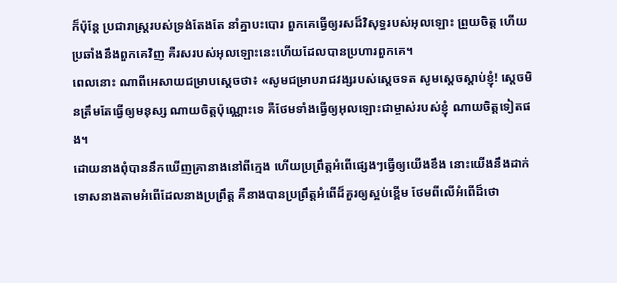ក៏ប៉ុន្តែ ប្រជារាស្ត្ររបស់ទ្រង់តែងតែ នាំគ្នាបះបោរ ពួកគេធ្វើឲ្យរសដ៏វិសុទ្ធរបស់អុលឡោះ ព្រួយចិត្ត ហើយប្រឆាំងនឹងពួកគេវិញ គឺរសរបស់អុលឡោះនេះហើយដែលបានប្រហារពួកគេ។
ពេលនោះ ណាពីអេសាយជម្រាបស្តេចថា៖ «សូមជម្រាបរាជវង្សរបស់ស្តេចទត សូមស្តេចស្តាប់ខ្ញុំ! ស្តេចមិនត្រឹមតែធ្វើឲ្យមនុស្ស ណាយចិត្តប៉ុណ្ណោះទេ គឺថែមទាំងធ្វើឲ្យអុលឡោះជាម្ចាស់របស់ខ្ញុំ ណាយចិត្តទៀតផង។
ដោយនាងពុំបាននឹកឃើញគ្រានាងនៅពីក្មេង ហើយប្រព្រឹត្តអំពើផ្សេងៗធ្វើឲ្យយើងខឹង នោះយើងនឹងដាក់ទោសនាងតាមអំពើដែលនាងប្រព្រឹត្ត គឺនាងបានប្រព្រឹត្តអំពើដ៏គួរឲ្យស្អប់ខ្ពើម ថែមពីលើអំពើដ៏ថោ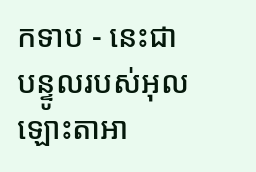កទាប - នេះជាបន្ទូលរបស់អុលឡោះតាអា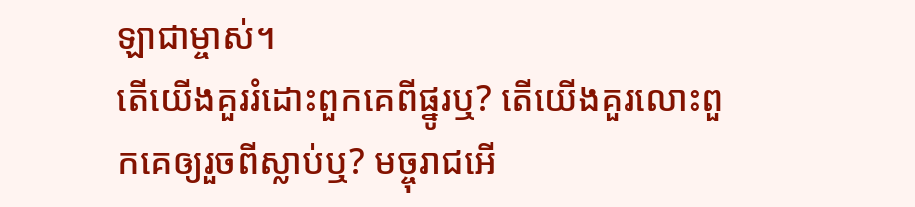ឡាជាម្ចាស់។
តើយើងគួររំដោះពួកគេពីផ្នូរឬ? តើយើងគួរលោះពួកគេឲ្យរួចពីស្លាប់ឬ? មច្ចុរាជអើ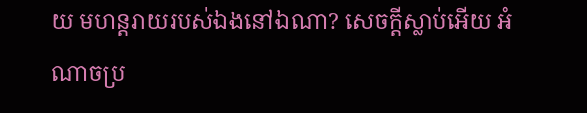យ មហន្តរាយរបស់ឯងនៅឯណា? សេចក្តីស្លាប់អើយ អំណាចប្រ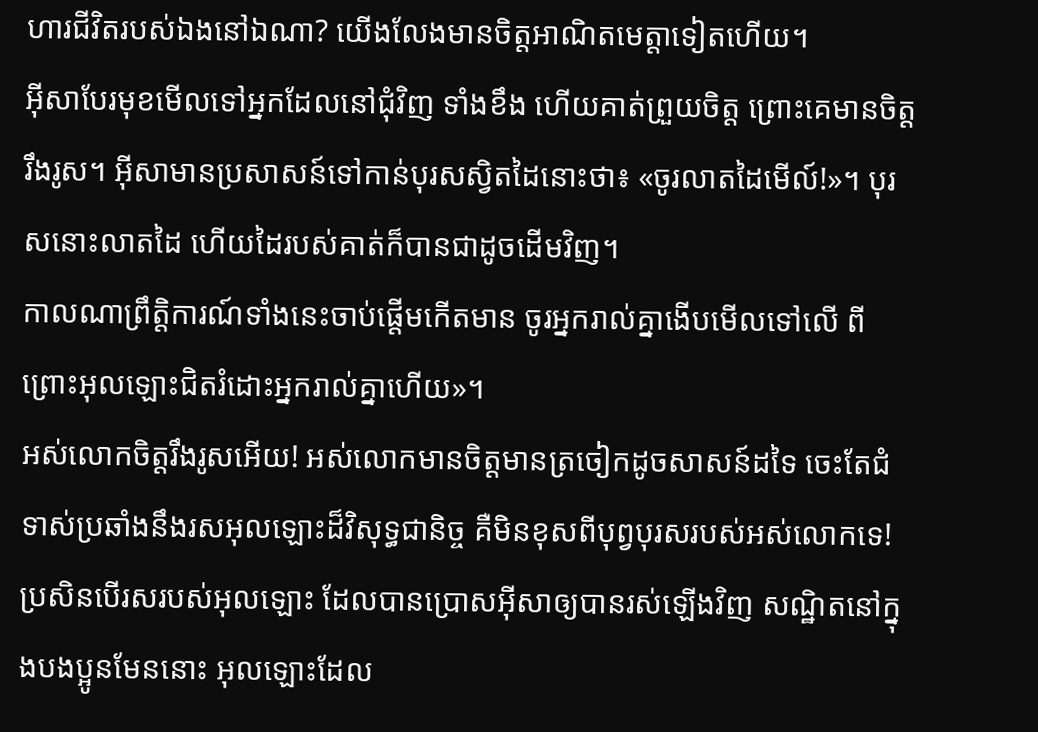ហារជីវិតរបស់ឯងនៅឯណា? យើងលែងមានចិត្តអាណិតមេត្តាទៀតហើយ។
អ៊ីសាបែរមុខមើលទៅអ្នកដែលនៅជុំវិញ ទាំងខឹង ហើយគាត់ព្រួយចិត្ត ព្រោះគេមានចិត្ដរឹងរូស។ អ៊ីសាមានប្រសាសន៍ទៅកាន់បុរសស្វិតដៃនោះថា៖ «ចូរលាតដៃមើល៍!»។ បុរសនោះលាតដៃ ហើយដៃរបស់គាត់ក៏បានជាដូចដើមវិញ។
កាលណាព្រឹត្ដិការណ៍ទាំងនេះចាប់ផ្ដើមកើតមាន ចូរអ្នករាល់គ្នាងើបមើលទៅលើ ពីព្រោះអុលឡោះជិតរំដោះអ្នករាល់គ្នាហើយ»។
អស់លោកចិត្ដរឹងរូសអើយ! អស់លោកមានចិត្ដមានត្រចៀកដូចសាសន៍ដទៃ ចេះតែជំទាស់ប្រឆាំងនឹងរសអុលឡោះដ៏វិសុទ្ធជានិច្ច គឺមិនខុសពីបុព្វបុរសរបស់អស់លោកទេ!
ប្រសិនបើរសរបស់អុលឡោះ ដែលបានប្រោសអ៊ីសាឲ្យបានរស់ឡើងវិញ សណ្ឋិតនៅក្នុងបងប្អូនមែននោះ អុលឡោះដែល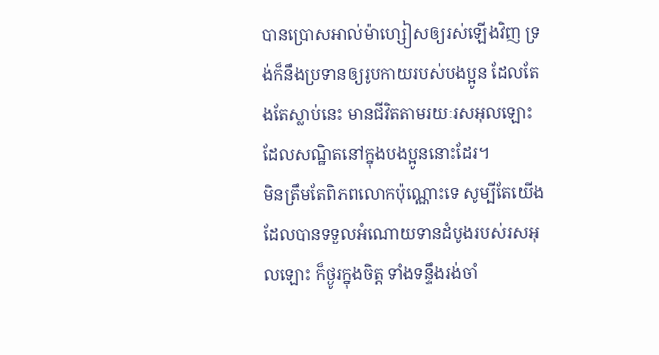បានប្រោសអាល់ម៉ាហ្សៀសឲ្យរស់ឡើងវិញ ទ្រង់ក៏នឹងប្រទានឲ្យរូបកាយរបស់បងប្អូន ដែលតែងតែស្លាប់នេះ មានជីវិតតាមរយៈរសអុលឡោះដែលសណ្ឋិតនៅក្នុងបងប្អូននោះដែរ។
មិនត្រឹមតែពិភពលោកប៉ុណ្ណោះទេ សូម្បីតែយើង ដែលបានទទួលអំណោយទានដំបូងរបស់រសអុលឡោះ ក៏ថ្ងូរក្នុងចិត្ដ ទាំងទន្ទឹងរង់ចាំ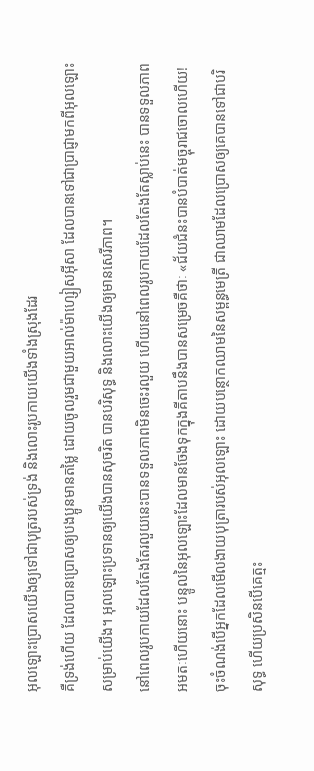អុលឡោះប្រោសយើងឲ្យទៅជាបុត្ររបស់ទ្រង់ និងលោះរូបកាយយើងទាំងស្រុងដែរ
គឺទ្រង់ហើយ ដែលបានប្រោសឲ្យបងប្អូនមានតម្លៃ ដោយចូលរួមជាមួយអាល់ម៉ាហ្សៀសអ៊ីសា ដែលបានទៅជាប្រាជ្ញាមកពីអុលឡោះ សម្រាប់យើង។ អុលឡោះប្រទានឲ្យយើងបានសុចរិត បានបរិសុទ្ធ និងលោះយើងឲ្យមានសេរីភាព។
នៅពេលរូបកាយដែលតែងតែរលួយនេះបានទទួលភាពមិនចេះរលួយ ហើយនៅពេលរូបកាយដែលតែងតែស្លាប់នេះ បានទទួលភាពអមតៈហើយនោះ បន្ទូលនៃអុលឡោះដែលមានចែងទុកក្នុងគីតាបនឹងបានសម្រេចគឺថាៈ «ជ័យជំនះបានបំបាត់មច្ចុរាជចោលហើយ!
ចុះចំណង់បើអ្នកដែលមើលងាយបុត្រារបស់អុលឡោះ ដោយបន្ថោកឈាមនៃសម្ពន្ធមេត្រី ជាឈាមដែលប្រោសឲ្យគេបានទៅជាបរិសុទ្ធ ហើយប្រសិនបើគេត្មះ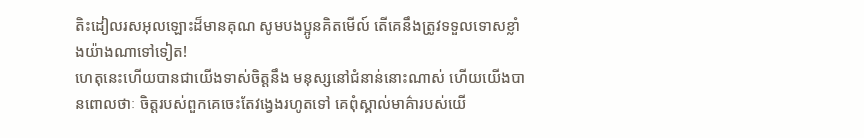តិះដៀលរសអុលឡោះដ៏មានគុណ សូមបងប្អូនគិតមើល៍ តើគេនឹងត្រូវទទួលទោសខ្លាំងយ៉ាងណាទៅទៀត!
ហេតុនេះហើយបានជាយើងទាស់ចិត្ដនឹង មនុស្សនៅជំនាន់នោះណាស់ ហើយយើងបានពោលថាៈ ចិត្ដរបស់ពួកគេចេះតែវង្វេងរហូតទៅ គេពុំស្គាល់មាគ៌ារបស់យើ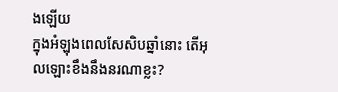ងឡើយ
ក្នុងអំឡុងពេលសែសិបឆ្នាំនោះ តើអុលឡោះខឹងនឹងនរណាខ្លះ?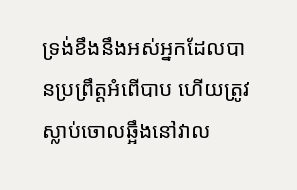ទ្រង់ខឹងនឹងអស់អ្នកដែលបានប្រព្រឹត្ដអំពើបាប ហើយត្រូវស្លាប់ចោលឆ្អឹងនៅវាល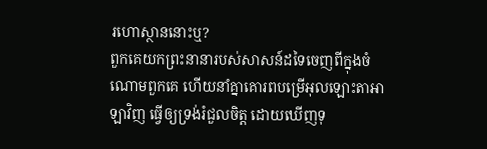រហោស្ថាននោះឬ?
ពួកគេយកព្រះនានារបស់សាសន៍ដទៃចេញពីក្នុងចំណោមពួកគេ ហើយនាំគ្នាគោរពបម្រើអុលឡោះតាអាឡាវិញ ធ្វើឲ្យទ្រង់រំជួលចិត្ត ដោយឃើញទុ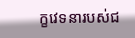ក្ខវេទនារបស់ជ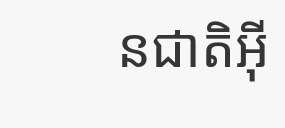នជាតិអ៊ី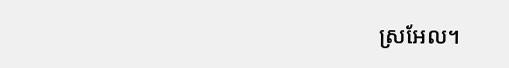ស្រអែល។